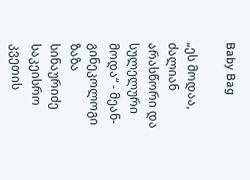Baby Bag

„ეს მოდაა, ძალიან არასწორი და სულელური მოდა“ - მეან-გინეკოლოგი ზაზა სინაურიძე საკეისრო კვეთის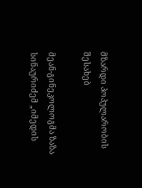მზარდი პოპულარობის შესახებ

მეან-გინეკოლოგმა ზაზა სინაურიძემ „იმედის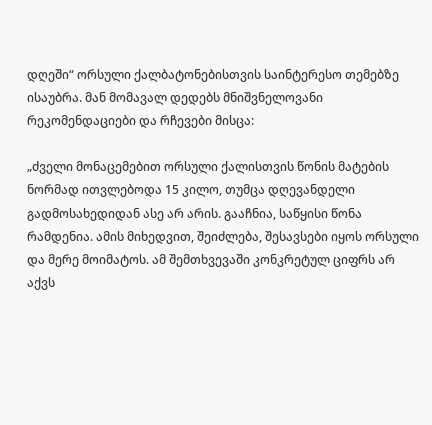დღეში“ ორსული ქალბატონებისთვის საინტერესო თემებზე ისაუბრა. მან მომავალ დედებს მნიშვნელოვანი რეკომენდაციები და რჩევები მისცა:

„ძველი მონაცემებით ორსული ქალისთვის წონის მატების ნორმად ითვლებოდა 15 კილო, თუმცა დღევანდელი გადმოსახედიდან ასე არ არის. გააჩნია, საწყისი წონა რამდენია. ამის მიხედვით, შეიძლება, შესავსები იყოს ორსული და მერე მოიმატოს. ამ შემთხვევაში კონკრეტულ ციფრს არ აქვს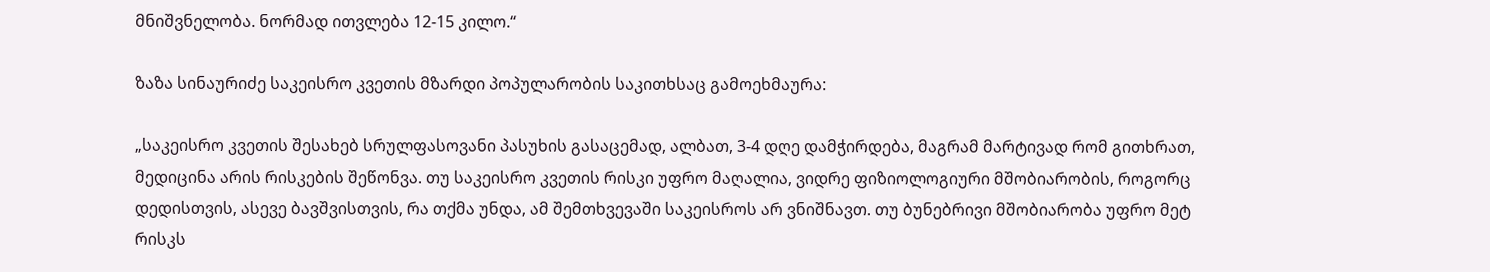მნიშვნელობა. ნორმად ითვლება 12-15 კილო.“

ზაზა სინაურიძე საკეისრო კვეთის მზარდი პოპულარობის საკითხსაც გამოეხმაურა:

„საკეისრო კვეთის შესახებ სრულფასოვანი პასუხის გასაცემად, ალბათ, 3-4 დღე დამჭირდება, მაგრამ მარტივად რომ გითხრათ, მედიცინა არის რისკების შეწონვა. თუ საკეისრო კვეთის რისკი უფრო მაღალია, ვიდრე ფიზიოლოგიური მშობიარობის, როგორც დედისთვის, ასევე ბავშვისთვის, რა თქმა უნდა, ამ შემთხვევაში საკეისროს არ ვნიშნავთ. თუ ბუნებრივი მშობიარობა უფრო მეტ რისკს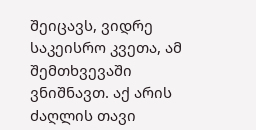შეიცავს, ვიდრე საკეისრო კვეთა, ამ შემთხვევაში ვნიშნავთ. აქ არის ძაღლის თავი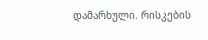დამარხული. რისკების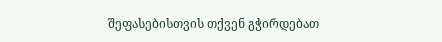შეფასებისთვის თქვენ გჭირდებათ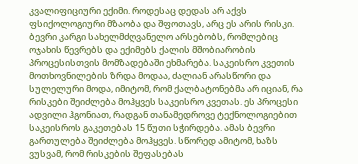კვალიფიციური ექიმი. როდესაც დედას არ აქვს ფსიქოლოგიური მზაობა და შფოთავს, არც ეს არის რისკი. ბევრი კარგი სახელმძღვანელო არსებობს, რომლებიც ოჯახის წევრებს და ექიმებს ქალის მშობიარობის პროცესისთვის მომზადებაში ეხმარება. საკეისრო კვეთის მოთხოვნილების ზრდა მოდაა, ძალიან არასწორი და სულელური მოდა, იმიტომ, რომ ქალბატონებმა არ იციან, რა რისკები შეიძლება მოჰყვეს საკეისრო კვეთას. ეს პროცესი ადვილი ჰგონიათ, რადგან თანამედროვე ტექნოლოგიებით საკეისროს გაკეთებას 15 წუთი სჭირდება. ამას ბევრი გართულება შეიძლება მოჰყვეს. სწორედ ამიტომ, ხაზს ვუსვამ, რომ რისკების შეფასებას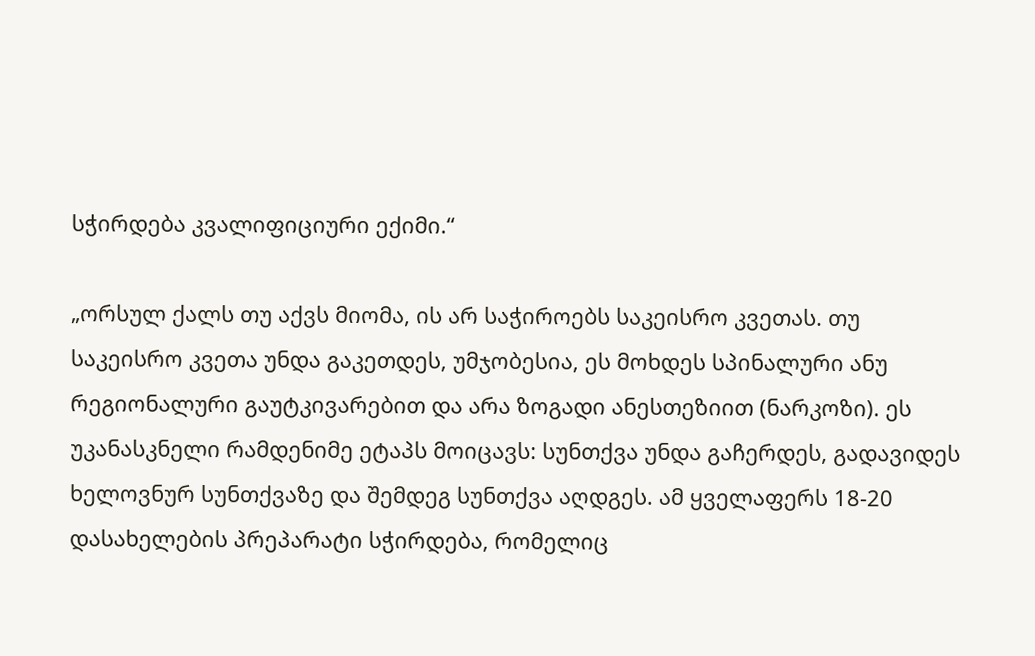სჭირდება კვალიფიციური ექიმი.“

„ორსულ ქალს თუ აქვს მიომა, ის არ საჭიროებს საკეისრო კვეთას. თუ საკეისრო კვეთა უნდა გაკეთდეს, უმჯობესია, ეს მოხდეს სპინალური ანუ რეგიონალური გაუტკივარებით და არა ზოგადი ანესთეზიით (ნარკოზი). ეს უკანასკნელი რამდენიმე ეტაპს მოიცავს: სუნთქვა უნდა გაჩერდეს, გადავიდეს ხელოვნურ სუნთქვაზე და შემდეგ სუნთქვა აღდგეს. ამ ყველაფერს 18-20 დასახელების პრეპარატი სჭირდება, რომელიც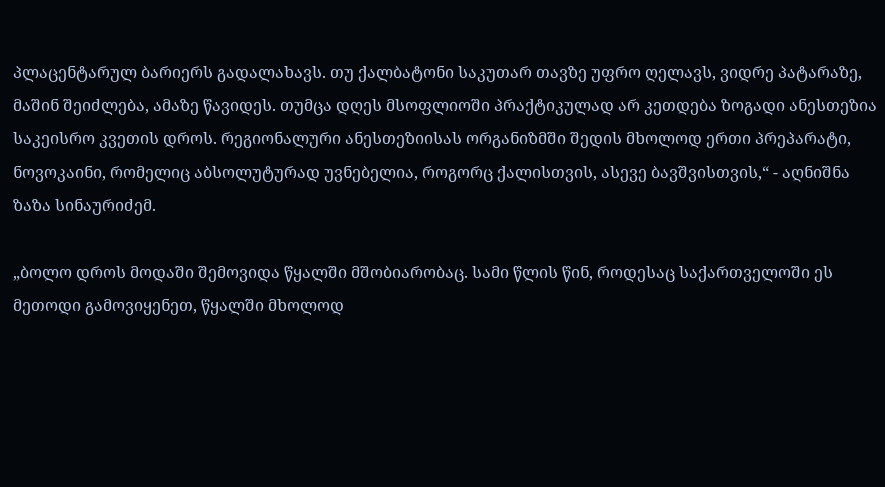პლაცენტარულ ბარიერს გადალახავს. თუ ქალბატონი საკუთარ თავზე უფრო ღელავს, ვიდრე პატარაზე, მაშინ შეიძლება, ამაზე წავიდეს. თუმცა დღეს მსოფლიოში პრაქტიკულად არ კეთდება ზოგადი ანესთეზია საკეისრო კვეთის დროს. რეგიონალური ანესთეზიისას ორგანიზმში შედის მხოლოდ ერთი პრეპარატი, ნოვოკაინი, რომელიც აბსოლუტურად უვნებელია, როგორც ქალისთვის, ასევე ბავშვისთვის,“ - აღნიშნა ზაზა სინაურიძემ.

„ბოლო დროს მოდაში შემოვიდა წყალში მშობიარობაც. სამი წლის წინ, როდესაც საქართველოში ეს მეთოდი გამოვიყენეთ, წყალში მხოლოდ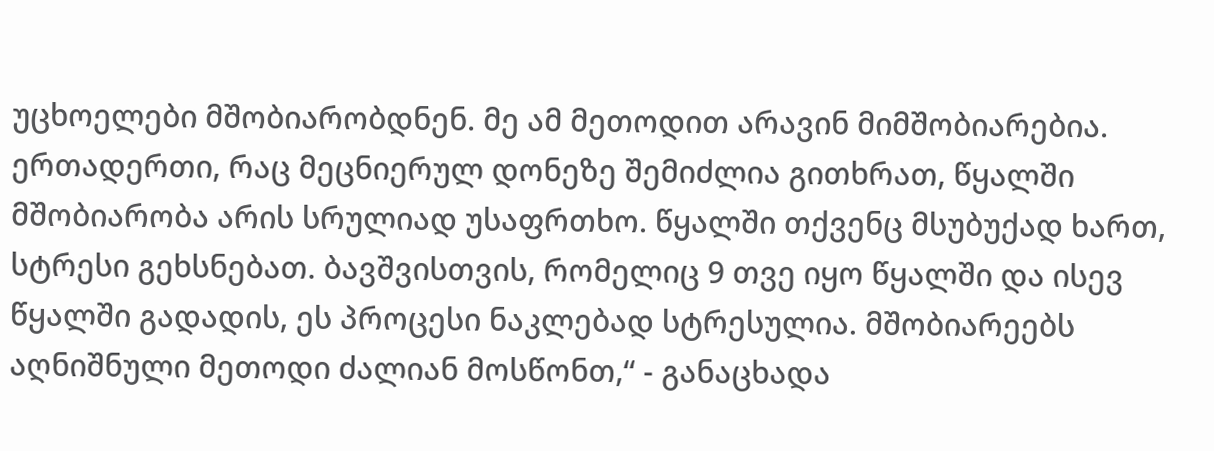უცხოელები მშობიარობდნენ. მე ამ მეთოდით არავინ მიმშობიარებია. ერთადერთი, რაც მეცნიერულ დონეზე შემიძლია გითხრათ, წყალში მშობიარობა არის სრულიად უსაფრთხო. წყალში თქვენც მსუბუქად ხართ, სტრესი გეხსნებათ. ბავშვისთვის, რომელიც 9 თვე იყო წყალში და ისევ წყალში გადადის, ეს პროცესი ნაკლებად სტრესულია. მშობიარეებს აღნიშნული მეთოდი ძალიან მოსწონთ,“ - განაცხადა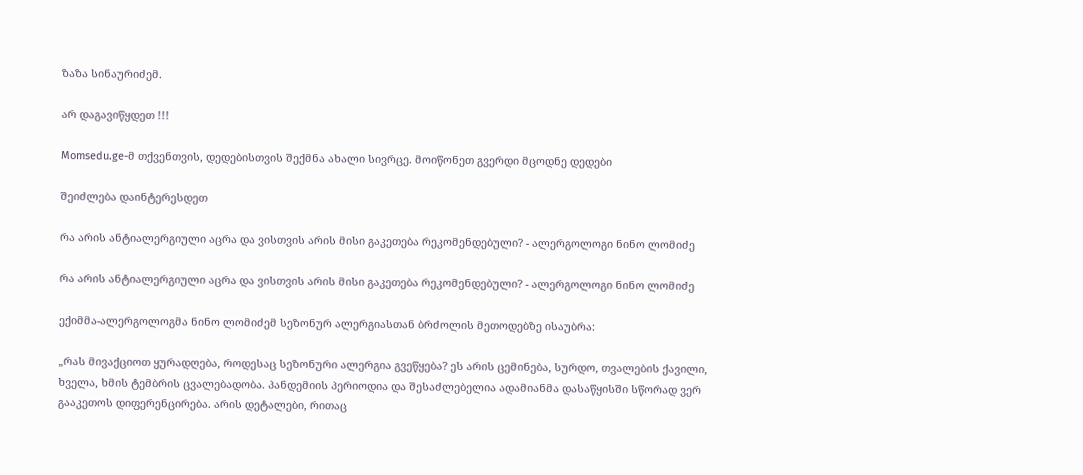ზაზა სინაურიძემ.

არ დაგავიწყდეთ !!!

Momsedu.ge-მ თქვენთვის, დედებისთვის შექმნა ახალი სივრცე. მოიწონეთ გვერდი მცოდნე დედები

შეიძლება დაინტერესდეთ

რა არის ანტიალერგიული აცრა და ვისთვის არის მისი გაკეთება რეკომენდებული? - ალერგოლოგი ნინო ლომიძე

რა არის ანტიალერგიული აცრა და ვისთვის არის მისი გაკეთება რეკომენდებული? - ალერგოლოგი ნინო ლომიძე

ექიმმა-ალერგოლოგმა ნინო ლომიძემ სეზონურ ალერგიასთან ბრძოლის მეთოდებზე ისაუბრა:

„რას მივაქციოთ ყურადღება, როდესაც სეზონური ალერგია გვეწყება? ეს არის ცემინება, სურდო, თვალების ქავილი, ხველა, ხმის ტემბრის ცვალებადობა. პანდემიის პერიოდია და შესაძლებელია ადამიანმა დასაწყისში სწორად ვერ გააკეთოს დიფერენცირება. არის დეტალები, რითაც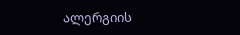ალერგიის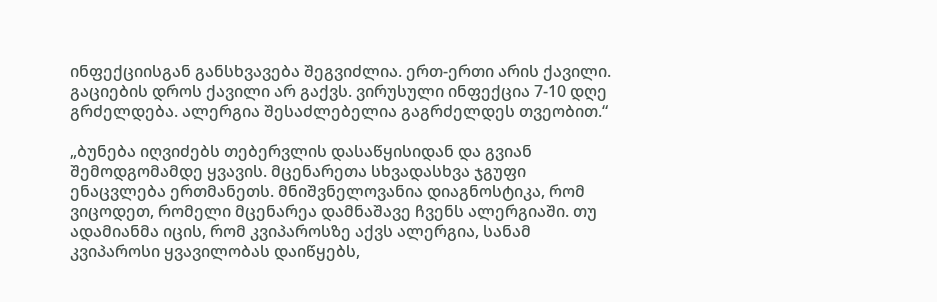ინფექციისგან განსხვავება შეგვიძლია. ერთ-ერთი არის ქავილი. გაციების დროს ქავილი არ გაქვს. ვირუსული ინფექცია 7-10 დღე გრძელდება. ალერგია შესაძლებელია გაგრძელდეს თვეობით.“

„ბუნება იღვიძებს თებერვლის დასაწყისიდან და გვიან შემოდგომამდე ყვავის. მცენარეთა სხვადასხვა ჯგუფი ენაცვლება ერთმანეთს. მნიშვნელოვანია დიაგნოსტიკა, რომ ვიცოდეთ, რომელი მცენარეა დამნაშავე ჩვენს ალერგიაში. თუ ადამიანმა იცის, რომ კვიპაროსზე აქვს ალერგია, სანამ კვიპაროსი ყვავილობას დაიწყებს,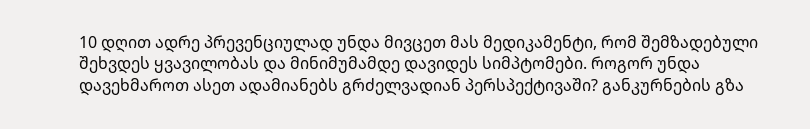10 დღით ადრე პრევენციულად უნდა მივცეთ მას მედიკამენტი, რომ შემზადებული შეხვდეს ყვავილობას და მინიმუმამდე დავიდეს სიმპტომები. როგორ უნდა დავეხმაროთ ასეთ ადამიანებს გრძელვადიან პერსპექტივაში? განკურნების გზა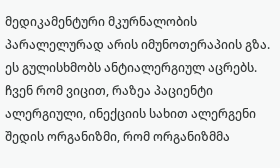მედიკამენტური მკურნალობის პარალელურად არის იმუნოთერაპიის გზა. ეს გულისხმობს ანტიალერგიულ აცრებს. ჩვენ რომ ვიცით, რაზეა პაციენტი ალერგიული, ინექციის სახით ალერგენი შედის ორგანიზმი, რომ ორგანიზმმა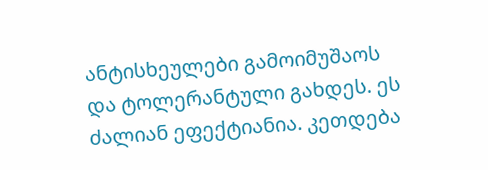ანტისხეულები გამოიმუშაოს და ტოლერანტული გახდეს. ეს ძალიან ეფექტიანია. კეთდება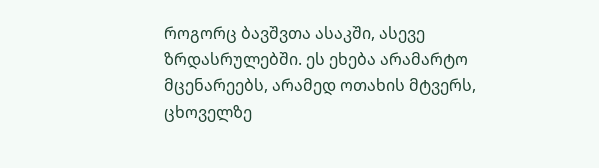როგორც ბავშვთა ასაკში, ასევე ზრდასრულებში. ეს ეხება არამარტო მცენარეებს, არამედ ოთახის მტვერს, ცხოველზე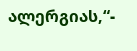ალერგიას,“-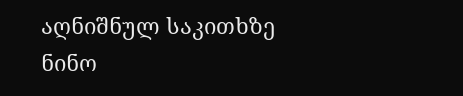აღნიშნულ საკითხზე ნინო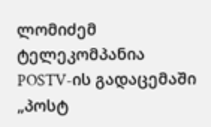ლომიძემ ტელეკომპანია POSTV-ის გადაცემაში „პოსტ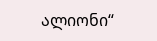ალიონი“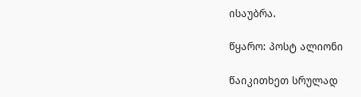ისაუბრა.

წყარო: პოსტ ალიონი

წაიკითხეთ სრულად